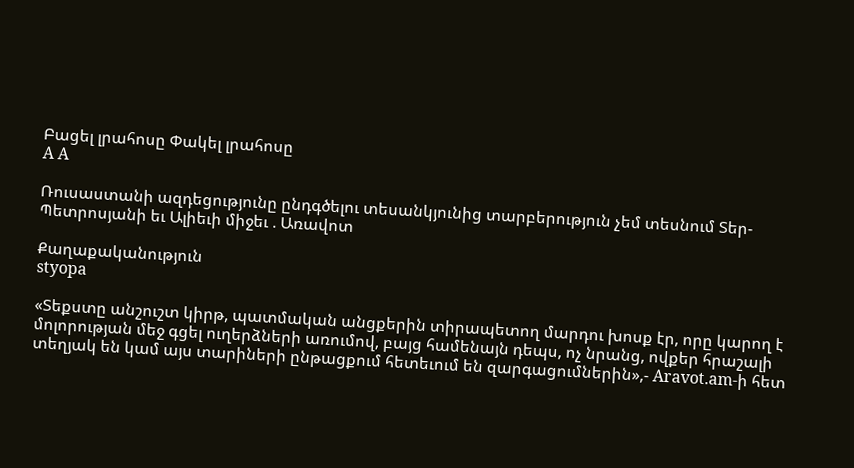Բացել լրահոսը Փակել լրահոսը
A A

Ռուսաստանի ազդեցությունը ընդգծելու տեսանկյունից տարբերություն չեմ տեսնում Տեր-Պետրոսյանի եւ Ալիեւի միջեւ . Առավոտ

Քաղաքականություն
styopa

«Տեքստը անշուշտ կիրթ, պատմական անցքերին տիրապետող մարդու խոսք էր, որը կարող է մոլորության մեջ գցել ուղերձների առումով, բայց համենայն դեպս, ոչ նրանց, ովքեր հրաշալի տեղյակ են կամ այս տարիների ընթացքում հետեւում են զարգացումներին»,- Aravot.am-ի հետ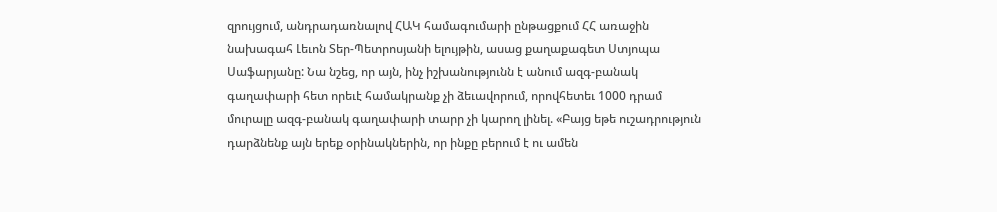զրույցում, անդրադառնալով ՀԱԿ համագումարի ընթացքում ՀՀ առաջին նախագահ Լեւոն Տեր-Պետրոսյանի ելույթին, ասաց քաղաքագետ Ստյոպա Սաֆարյանը: Նա նշեց, որ այն, ինչ իշխանությունն է անում ազգ-բանակ գաղափարի հետ որեւէ համակրանք չի ձեւավորում, որովհետեւ 1000 դրամ մուրալը ազգ-բանակ գաղափարի տարր չի կարող լինել. «Բայց եթե ուշադրություն դարձնենք այն երեք օրինակներին, որ ինքը բերում է ու ամեն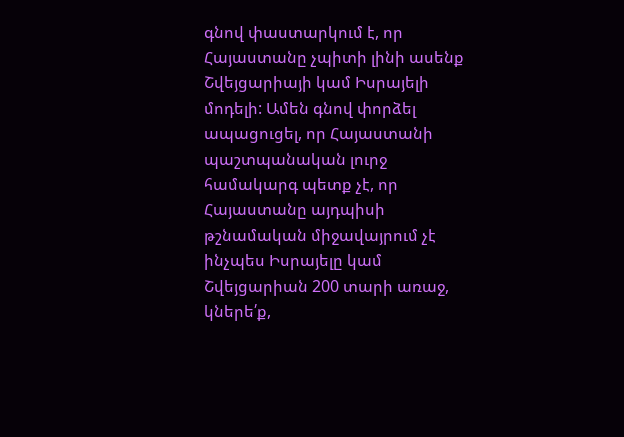գնով փաստարկում է, որ Հայաստանը չպիտի լինի ասենք Շվեյցարիայի կամ Իսրայելի մոդելի: Ամեն գնով փորձել ապացուցել, որ Հայաստանի պաշտպանական լուրջ համակարգ պետք չէ, որ Հայաստանը այդպիսի թշնամական միջավայրում չէ ինչպես Իսրայելը կամ Շվեյցարիան 200 տարի առաջ, կներե՛ք,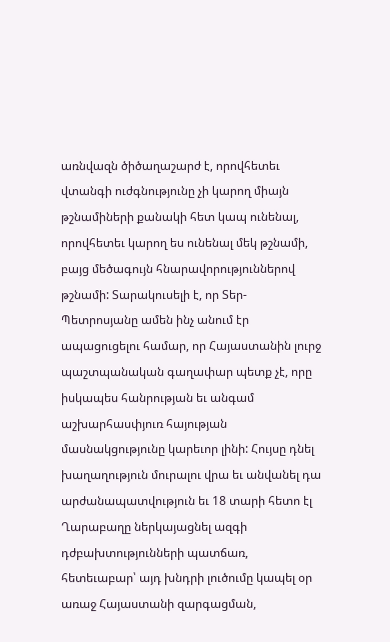առնվազն ծիծաղաշարժ է, որովհետեւ վտանգի ուժգնությունը չի կարող միայն թշնամիների քանակի հետ կապ ունենալ, որովհետեւ կարող ես ունենալ մեկ թշնամի, բայց մեծագույն հնարավորություններով թշնամի: Տարակուսելի է, որ Տեր-Պետրոսյանը ամեն ինչ անում էր ապացուցելու համար, որ Հայաստանին լուրջ պաշտպանական գաղափար պետք չէ, որը իսկապես հանրության եւ անգամ աշխարհասփյուռ հայության մասնակցությունը կարեւոր լինի: Հույսը դնել խաղաղություն մուրալու վրա եւ անվանել դա արժանապատվություն եւ 18 տարի հետո էլ Ղարաբաղը ներկայացնել ազգի դժբախտությունների պատճառ, հետեւաբար՝ այդ խնդրի լուծումը կապել օր առաջ Հայաստանի զարգացման,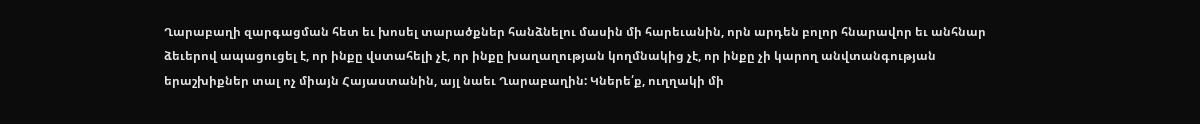Ղարաբաղի զարգացման հետ եւ խոսել տարածքներ հանձնելու մասին մի հարեւանին, որն արդեն բոլոր հնարավոր եւ անհնար ձեւերով ապացուցել է, որ ինքը վստահելի չէ, որ ինքը խաղաղության կողմնակից չէ, որ ինքը չի կարող անվտանգության երաշխիքներ տալ ոչ միայն Հայաստանին, այլ նաեւ Ղարաբաղին: Կներե՛ք, ուղղակի մի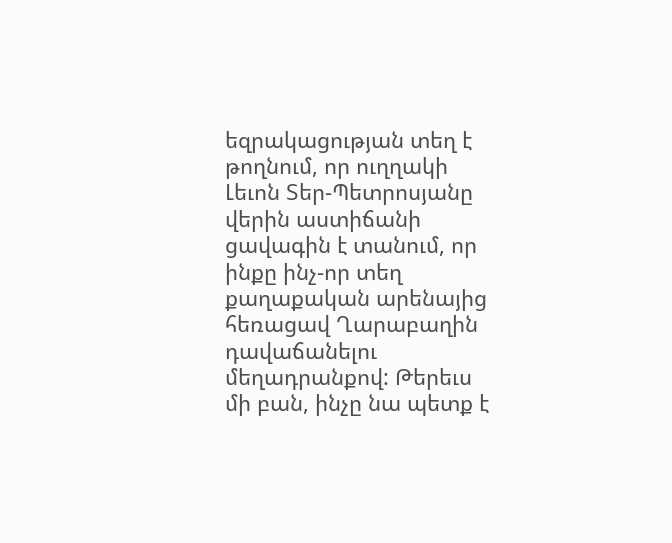եզրակացության տեղ է թողնում, որ ուղղակի Լեւոն Տեր-Պետրոսյանը վերին աստիճանի ցավագին է տանում, որ ինքը ինչ-որ տեղ քաղաքական արենայից հեռացավ Ղարաբաղին դավաճանելու մեղադրանքով: Թերեւս մի բան, ինչը նա պետք է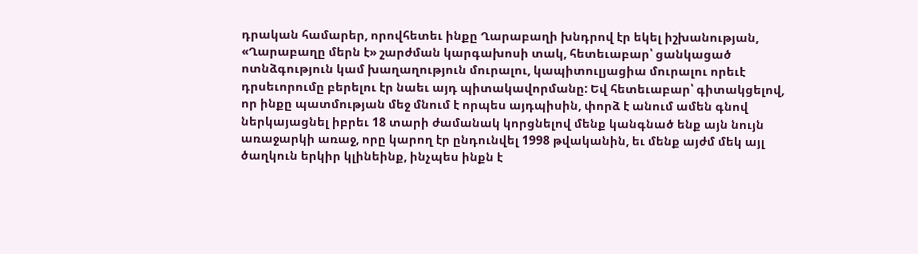դրական համարեր, որովհետեւ ինքը Ղարաբաղի խնդրով էր եկել իշխանության, «Ղարաբաղը մերն է» շարժման կարգախոսի տակ, հետեւաբար՝ ցանկացած ոտնձգություն կամ խաղաղություն մուրալու, կապիտուլյացիա մուրալու որեւէ դրսեւորումը բերելու էր նաեւ այդ պիտակավորմանը: Եվ հետեւաբար՝ գիտակցելով, որ ինքը պատմության մեջ մնում է որպես այդպիսին, փորձ է անում ամեն գնով ներկայացնել իբրեւ 18 տարի ժամանակ կորցնելով մենք կանգնած ենք այն նույն առաջարկի առաջ, որը կարող էր ընդունվել 1998 թվականին, եւ մենք այժմ մեկ այլ ծաղկուն երկիր կլինեինք, ինչպես ինքն է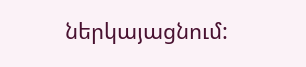ներկայացնում: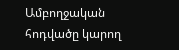Ամբողջական հոդվածը կարող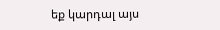եք կարդալ այս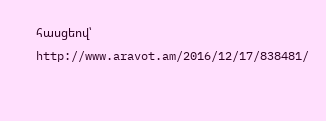հասցեով՝ http://www.aravot.am/2016/12/17/838481/